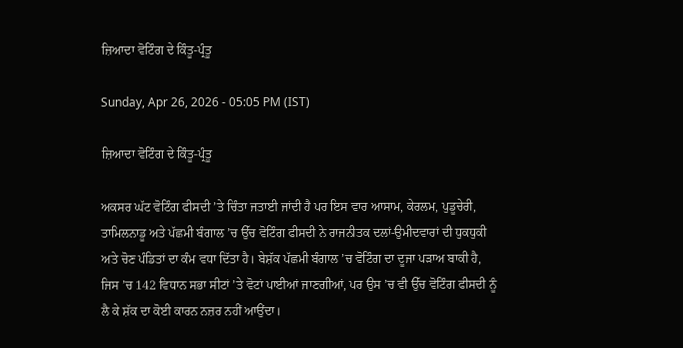ਜ਼ਿਆਦਾ ਵੋਟਿੰਗ ਦੇ ਕਿੰਤੂ-ਪ੍ਰੰਤੂ

Sunday, Apr 26, 2026 - 05:05 PM (IST)

ਜ਼ਿਆਦਾ ਵੋਟਿੰਗ ਦੇ ਕਿੰਤੂ-ਪ੍ਰੰਤੂ

ਅਕਸਰ ਘੱਟ ਵੋਟਿੰਗ ਫੀਸਦੀ ’ਤੇ ਚਿੰਤਾ ਜਤਾਈ ਜਾਂਦੀ ਹੈ ਪਰ ਇਸ ਵਾਰ ਆਸਾਮ, ਕੇਰਲਮ, ਪੁਡੂਚੇਰੀ, ਤਾਮਿਲਨਾਡੂ ਅਤੇ ਪੱਛਮੀ ਬੰਗਾਲ ’ਚ ਉੱਚ ਵੋਟਿੰਗ ਫੀਸਦੀ ਨੇ ਰਾਜਨੀਤਕ ਦਲਾਂ-ਉਮੀਦਵਾਰਾਂ ਦੀ ਧੁਕਧੁਕੀ ਅਤੇ ਚੋਣ ਪੰਡਿਤਾਂ ਦਾ ਕੰਮ ਵਧਾ ਦਿੱਤਾ ਹੈ। ਬੇਸ਼ੱਕ ਪੱਛਮੀ ਬੰਗਾਲ ’ਚ ਵੋਟਿੰਗ ਦਾ ਦੂਜਾ ਪੜਾਅ ਬਾਕੀ ਹੈ, ਜਿਸ ’ਚ 142 ਵਿਧਾਨ ਸਭਾ ਸੀਟਾਂ ’ਤੇ ਵੋਟਾਂ ਪਾਈਆਂ ਜਾਣਗੀਆਂ, ਪਰ ਉਸ ’ਚ ਵੀ ਉੱਚ ਵੋਟਿੰਗ ਫੀਸਦੀ ਨੂੰ ਲੈ ਕੇ ਸ਼ੱਕ ਦਾ ਕੋਈ ਕਾਰਨ ਨਜ਼ਰ ਨਹੀਂ ਆਉਂਦਾ।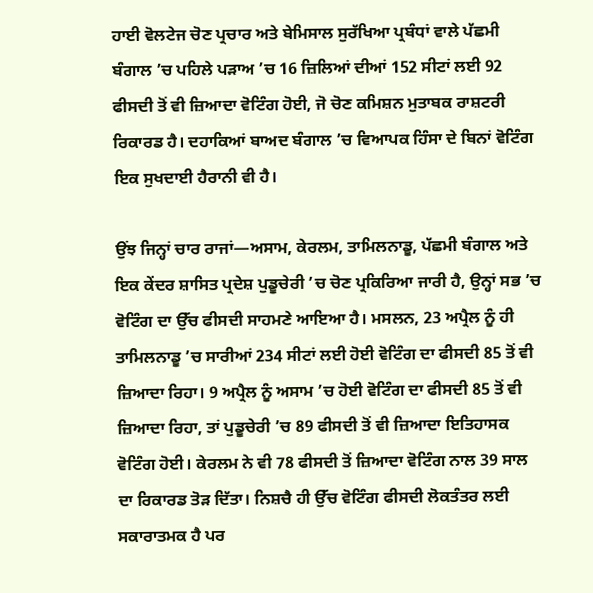ਹਾਈ ਵੋਲਟੇਜ ਚੋਣ ਪ੍ਰਚਾਰ ਅਤੇ ਬੇਮਿਸਾਲ ਸੁਰੱਖਿਆ ਪ੍ਰਬੰਧਾਂ ਵਾਲੇ ਪੱਛਮੀ ਬੰਗਾਲ ’ਚ ਪਹਿਲੇ ਪੜਾਅ ’ਚ 16 ਜ਼ਿਲਿਆਂ ਦੀਆਂ 152 ਸੀਟਾਂ ਲਈ 92 ਫੀਸਦੀ ਤੋਂ ਵੀ ਜ਼ਿਆਦਾ ਵੋਟਿੰਗ ਹੋਈ, ਜੋ ਚੋਣ ਕਮਿਸ਼ਨ ਮੁਤਾਬਕ ਰਾਸ਼ਟਰੀ ਰਿਕਾਰਡ ਹੈ। ਦਹਾਕਿਆਂ ਬਾਅਦ ਬੰਗਾਲ ’ਚ ਵਿਆਪਕ ਹਿੰਸਾ ਦੇ ਬਿਨਾਂ ਵੋਟਿੰਗ ਇਕ ਸੁਖਦਾਈ ਹੈਰਾਨੀ ਵੀ ਹੈ।

ਉਂਝ ਜਿਨ੍ਹਾਂ ਚਾਰ ਰਾਜਾਂ—ਅਸਾਮ, ਕੇਰਲਮ, ਤਾਮਿਲਨਾਡੂ, ਪੱਛਮੀ ਬੰਗਾਲ ਅਤੇ ਇਕ ਕੇਂਦਰ ਸ਼ਾਸਿਤ ਪ੍ਰਦੇਸ਼ ਪੁਡੂਚੇਰੀ ’ਚ ਚੋਣ ਪ੍ਰਕਿਰਿਆ ਜਾਰੀ ਹੈ, ਉਨ੍ਹਾਂ ਸਭ ’ਚ ਵੋਟਿੰਗ ਦਾ ਉੱਚ ਫੀਸਦੀ ਸਾਹਮਣੇ ਆਇਆ ਹੈ। ਮਸਲਨ, 23 ਅਪ੍ਰੈਲ ਨੂੰ ਹੀ ਤਾਮਿਲਨਾਡੂ ’ਚ ਸਾਰੀਆਂ 234 ਸੀਟਾਂ ਲਈ ਹੋਈ ਵੋਟਿੰਗ ਦਾ ਫੀਸਦੀ 85 ਤੋਂ ਵੀ ਜ਼ਿਆਦਾ ਰਿਹਾ। 9 ਅਪ੍ਰੈਲ ਨੂੰ ਅਸਾਮ ’ਚ ਹੋਈ ਵੋਟਿੰਗ ਦਾ ਫੀਸਦੀ 85 ਤੋਂ ਵੀ ਜ਼ਿਆਦਾ ਰਿਹਾ, ਤਾਂ ਪੁਡੂਚੇਰੀ ’ਚ 89 ਫੀਸਦੀ ਤੋਂ ਵੀ ਜ਼ਿਆਦਾ ਇਤਿਹਾਸਕ ਵੋਟਿੰਗ ਹੋਈ। ਕੇਰਲਮ ਨੇ ਵੀ 78 ਫੀਸਦੀ ਤੋਂ ਜ਼ਿਆਦਾ ਵੋਟਿੰਗ ਨਾਲ 39 ਸਾਲ ਦਾ ਰਿਕਾਰਡ ਤੋੜ ਦਿੱਤਾ। ਨਿਸ਼ਚੈ ਹੀ ਉੱਚ ਵੋਟਿੰਗ ਫੀਸਦੀ ਲੋਕਤੰਤਰ ਲਈ ਸਕਾਰਾਤਮਕ ਹੈ ਪਰ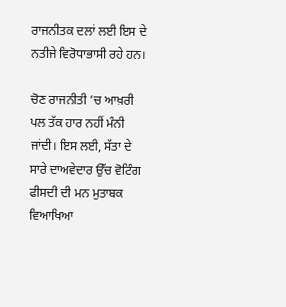ਰਾਜਨੀਤਕ ਦਲਾਂ ਲਈ ਇਸ ਦੇ ਨਤੀਜੇ ਵਿਰੋਧਾਭਾਸੀ ਰਹੇ ਹਨ।

ਚੋਣ ਰਾਜਨੀਤੀ ’ਚ ਆਖ਼ਰੀ ਪਲ ਤੱਕ ਹਾਰ ਨਹੀਂ ਮੰਨੀ ਜਾਂਦੀ। ਇਸ ਲਈ, ਸੱਤਾ ਦੇ ਸਾਰੇ ਦਾਅਵੇਦਾਰ ਉੱਚ ਵੋਟਿੰਗ ਫੀਸਦੀ ਦੀ ਮਨ ਮੁਤਾਬਕ ਵਿਆਖਿਆ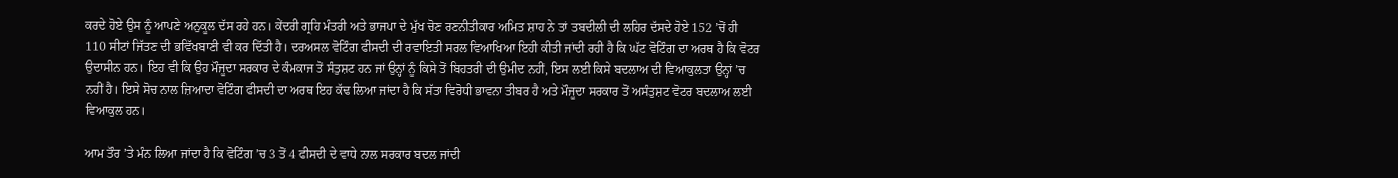ਕਰਦੇ ਹੋਏ ਉਸ ਨੂੰ ਆਪਣੇ ਅਨੁਕੂਲ ਦੱਸ ਰਹੇ ਹਨ। ਕੇਂਦਰੀ ਗ੍ਰਹਿ ਮੰਤਰੀ ਅਤੇ ਭਾਜਪਾ ਦੇ ਮੁੱਖ ਚੋਣ ਰਣਨੀਤੀਕਾਰ ਅਮਿਤ ਸ਼ਾਹ ਨੇ ਤਾਂ ਤਬਦੀਲੀ ਦੀ ਲਹਿਰ ਦੱਸਦੇ ਹੋਏ 152 ’ਚੋਂ ਹੀ 110 ਸੀਟਾਂ ਜਿੱਤਣ ਦੀ ਭਵਿੱਖਬਾਣੀ ਵੀ ਕਰ ਦਿੱਤੀ ਹੈ। ਦਰਅਸਲ ਵੋਟਿੰਗ ਫੀਸਦੀ ਦੀ ਰਵਾਇਤੀ ਸਰਲ ਵਿਆਖਿਆ ਇਹੀ ਕੀਤੀ ਜਾਂਦੀ ਰਹੀ ਹੈ ਕਿ ਘੱਟ ਵੋਟਿੰਗ ਦਾ ਅਰਥ ਹੈ ਕਿ ਵੋਟਰ ਉਦਾਸੀਨ ਹਨ। ਇਹ ਵੀ ਕਿ ਉਹ ਮੌਜੂਦਾ ਸਰਕਾਰ ਦੇ ਕੰਮਕਾਜ ਤੋਂ ਸੰਤੁਸ਼ਟ ਹਨ ਜਾਂ ਉਨ੍ਹਾਂ ਨੂੰ ਕਿਸੇ ਤੋਂ ਬਿਹਤਰੀ ਦੀ ਉਮੀਦ ਨਹੀਂ, ਇਸ ਲਈ ਕਿਸੇ ਬਦਲਾਅ ਦੀ ਵਿਆਕੁਲਤਾ ਉਨ੍ਹਾਂ ’ਚ ਨਹੀਂ ਹੈ। ਇਸੇ ਸੋਚ ਨਾਲ ਜ਼ਿਆਦਾ ਵੋਟਿੰਗ ਫੀਸਦੀ ਦਾ ਅਰਥ ਇਹ ਕੱਢ ਲਿਆ ਜਾਂਦਾ ਹੈ ਕਿ ਸੱਤਾ ਵਿਰੋਧੀ ਭਾਵਨਾ ਤੀਬਰ ਹੈ ਅਤੇ ਮੌਜੂਦਾ ਸਰਕਾਰ ਤੋਂ ਅਸੰਤੁਸ਼ਟ ਵੋਟਰ ਬਦਲਾਅ ਲਈ ਵਿਆਕੁਲ ਹਨ।

ਆਮ ਤੌਰ ’ਤੇ ਮੰਨ ਲਿਆ ਜਾਂਦਾ ਹੈ ਕਿ ਵੋਟਿੰਗ ’ਚ 3 ਤੋਂ 4 ਫੀਸਦੀ ਦੇ ਵਾਧੇ ਨਾਲ ਸਰਕਾਰ ਬਦਲ ਜਾਂਦੀ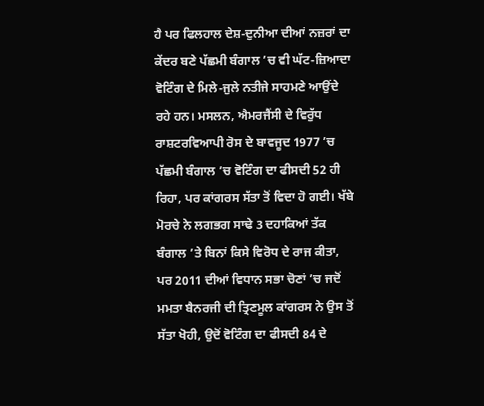ਹੈ ਪਰ ਫਿਲਹਾਲ ਦੇਸ਼-ਦੁਨੀਆ ਦੀਆਂ ਨਜ਼ਰਾਂ ਦਾ ਕੇਂਦਰ ਬਣੇ ਪੱਛਮੀ ਬੰਗਾਲ ’ਚ ਵੀ ਘੱਟ-ਜ਼ਿਆਦਾ ਵੋਟਿੰਗ ਦੇ ਮਿਲੇ-ਜੁਲੇ ਨਤੀਜੇ ਸਾਹਮਣੇ ਆਉਂਦੇ ਰਹੇ ਹਨ। ਮਸਲਨ, ਐਮਰਜੈਂਸੀ ਦੇ ਵਿਰੁੱਧ ਰਾਸ਼ਟਰਵਿਆਪੀ ਰੋਸ ਦੇ ਬਾਵਜੂਦ 1977 ’ਚ ਪੱਛਮੀ ਬੰਗਾਲ ’ਚ ਵੋਟਿੰਗ ਦਾ ਫੀਸਦੀ 52 ਹੀ ਰਿਹਾ, ਪਰ ਕਾਂਗਰਸ ਸੱਤਾ ਤੋਂ ਵਿਦਾ ਹੋ ਗਈ। ਖੱਬੇ ਮੋਰਚੇ ਨੇ ਲਗਭਗ ਸਾਢੇ 3 ਦਹਾਕਿਆਂ ਤੱਕ ਬੰਗਾਲ ’ਤੇ ਬਿਨਾਂ ਕਿਸੇ ਵਿਰੋਧ ਦੇ ਰਾਜ ਕੀਤਾ, ਪਰ 2011 ਦੀਆਂ ਵਿਧਾਨ ਸਭਾ ਚੋਣਾਂ ’ਚ ਜਦੋਂ ਮਮਤਾ ਬੈਨਰਜੀ ਦੀ ਤ੍ਰਿਣਮੂਲ ਕਾਂਗਰਸ ਨੇ ਉਸ ਤੋਂ ਸੱਤਾ ਖੋਹੀ, ਉਦੋਂ ਵੋਟਿੰਗ ਦਾ ਫੀਸਦੀ 84 ਦੇ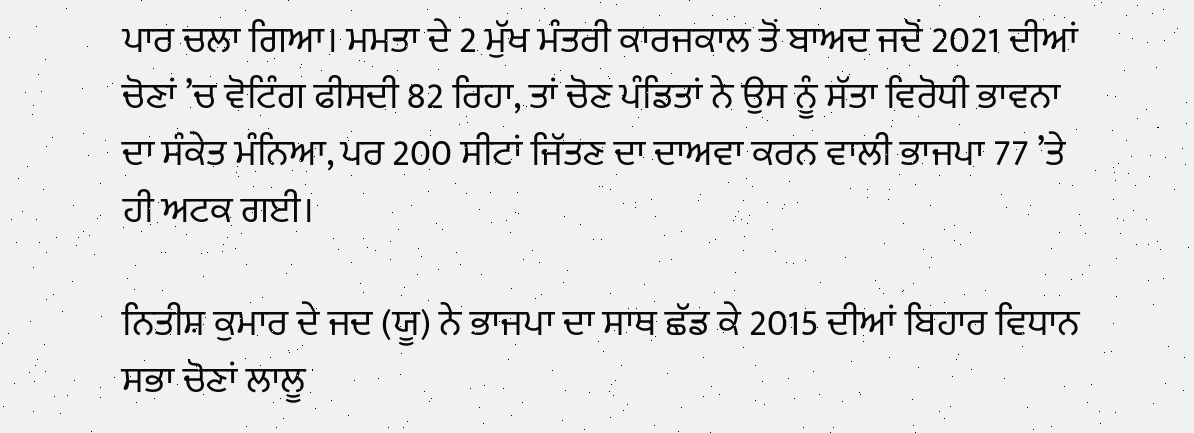ਪਾਰ ਚਲਾ ਗਿਆ। ਮਮਤਾ ਦੇ 2 ਮੁੱਖ ਮੰਤਰੀ ਕਾਰਜਕਾਲ ਤੋਂ ਬਾਅਦ ਜਦੋਂ 2021 ਦੀਆਂ ਚੋਣਾਂ ’ਚ ਵੋਟਿੰਗ ਫੀਸਦੀ 82 ਰਿਹਾ, ਤਾਂ ਚੋਣ ਪੰਡਿਤਾਂ ਨੇ ਉਸ ਨੂੰ ਸੱਤਾ ਵਿਰੋਧੀ ਭਾਵਨਾ ਦਾ ਸੰਕੇਤ ਮੰਨਿਆ, ਪਰ 200 ਸੀਟਾਂ ਜਿੱਤਣ ਦਾ ਦਾਅਵਾ ਕਰਨ ਵਾਲੀ ਭਾਜਪਾ 77 ’ਤੇ ਹੀ ਅਟਕ ਗਈ।

ਨਿਤੀਸ਼ ਕੁਮਾਰ ਦੇ ਜਦ (ਯੂ) ਨੇ ਭਾਜਪਾ ਦਾ ਸਾਥ ਛੱਡ ਕੇ 2015 ਦੀਆਂ ਬਿਹਾਰ ਵਿਧਾਨ ਸਭਾ ਚੋਣਾਂ ਲਾਲੂ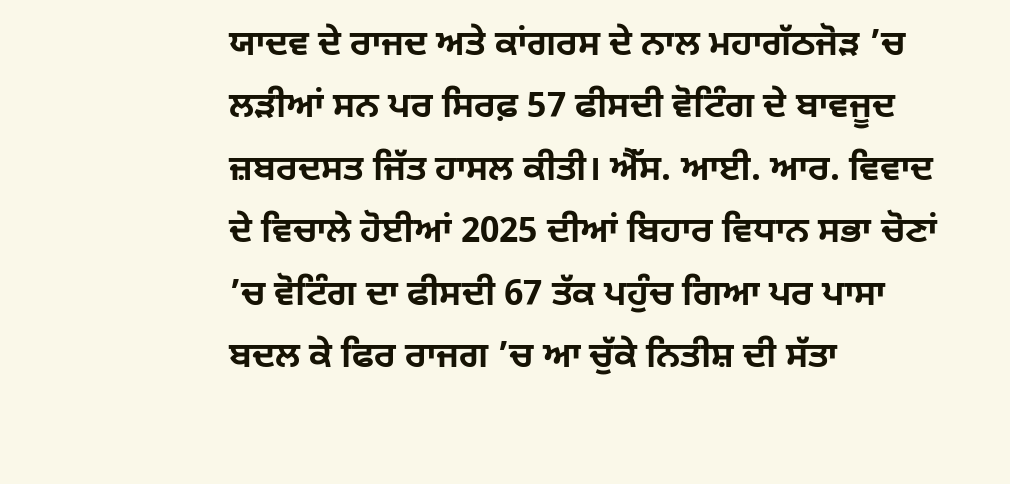ਯਾਦਵ ਦੇ ਰਾਜਦ ਅਤੇ ਕਾਂਗਰਸ ਦੇ ਨਾਲ ਮਹਾਗੱਠਜੋੜ ’ਚ ਲੜੀਆਂ ਸਨ ਪਰ ਸਿਰਫ਼ 57 ਫੀਸਦੀ ਵੋਟਿੰਗ ਦੇ ਬਾਵਜੂਦ ਜ਼ਬਰਦਸਤ ਜਿੱਤ ਹਾਸਲ ਕੀਤੀ। ਐੱਸ. ਆਈ. ਆਰ. ਵਿਵਾਦ ਦੇ ਵਿਚਾਲੇ ਹੋਈਆਂ 2025 ਦੀਆਂ ਬਿਹਾਰ ਵਿਧਾਨ ਸਭਾ ਚੋਣਾਂ ’ਚ ਵੋਟਿੰਗ ਦਾ ਫੀਸਦੀ 67 ਤੱਕ ਪਹੁੰਚ ਗਿਆ ਪਰ ਪਾਸਾ ਬਦਲ ਕੇ ਫਿਰ ਰਾਜਗ ’ਚ ਆ ਚੁੱਕੇ ਨਿਤੀਸ਼ ਦੀ ਸੱਤਾ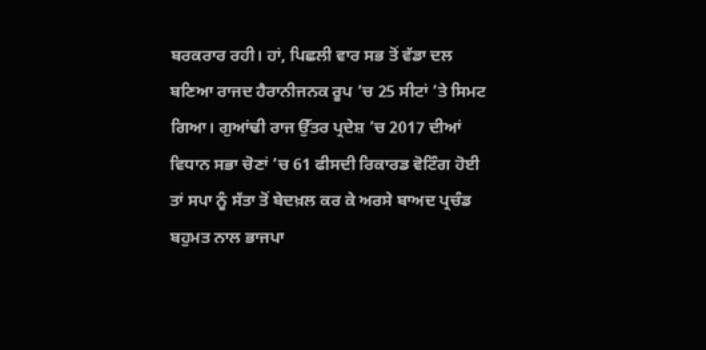ਬਰਕਰਾਰ ਰਹੀ। ਹਾਂ, ਪਿਛਲੀ ਵਾਰ ਸਭ ਤੋਂ ਵੱਡਾ ਦਲ ਬਣਿਆ ਰਾਜਦ ਹੈਰਾਨੀਜਨਕ ਰੂਪ ’ਚ 25 ਸੀਟਾਂ ’ਤੇ ਸਿਮਟ ਗਿਆ। ਗੁਆਂਢੀ ਰਾਜ ਉੱਤਰ ਪ੍ਰਦੇਸ਼ ’ਚ 2017 ਦੀਆਂ ਵਿਧਾਨ ਸਭਾ ਚੋਣਾਂ ’ਚ 61 ਫੀਸਦੀ ਰਿਕਾਰਡ ਵੋਟਿੰਗ ਹੋਈ ਤਾਂ ਸਪਾ ਨੂੰ ਸੱਤਾ ਤੋਂ ਬੇਦਖ਼ਲ ਕਰ ਕੇ ਅਰਸੇ ਬਾਅਦ ਪ੍ਰਚੰਡ ਬਹੁਮਤ ਨਾਲ ਭਾਜਪਾ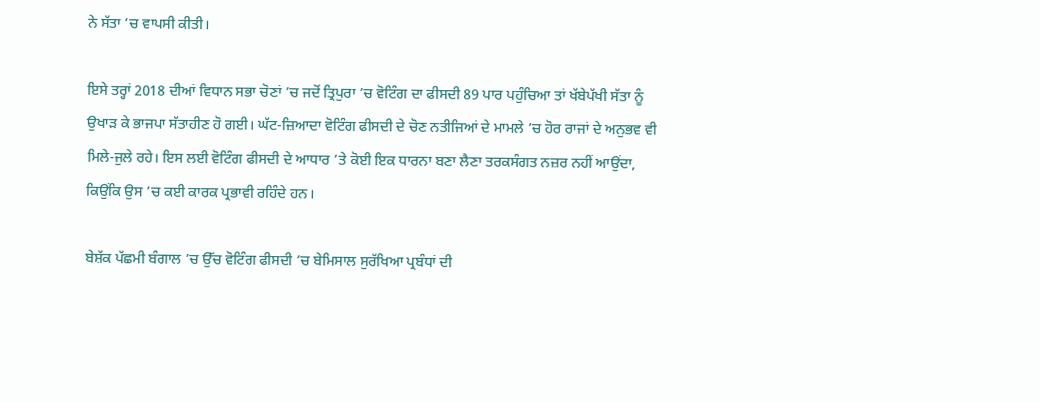ਨੇ ਸੱਤਾ ’ਚ ਵਾਪਸੀ ਕੀਤੀ।

ਇਸੇ ਤਰ੍ਹਾਂ 2018 ਦੀਆਂ ਵਿਧਾਨ ਸਭਾ ਚੋਣਾਂ ’ਚ ਜਦੋਂ ਤ੍ਰਿਪੁਰਾ ’ਚ ਵੋਟਿੰਗ ਦਾ ਫੀਸਦੀ 89 ਪਾਰ ਪਹੁੰਚਿਆ ਤਾਂ ਖੱਬੇਪੱਖੀ ਸੱਤਾ ਨੂੰ ਉਖਾੜ ਕੇ ਭਾਜਪਾ ਸੱਤਾਹੀਣ ਹੋ ਗਈ। ਘੱਟ-ਜ਼ਿਆਦਾ ਵੋਟਿੰਗ ਫੀਸਦੀ ਦੇ ਚੋਣ ਨਤੀਜਿਆਂ ਦੇ ਮਾਮਲੇ ’ਚ ਹੋਰ ਰਾਜਾਂ ਦੇ ਅਨੁਭਵ ਵੀ ਮਿਲੇ-ਜੁਲੇ ਰਹੇ। ਇਸ ਲਈ ਵੋਟਿੰਗ ਫੀਸਦੀ ਦੇ ਆਧਾਰ ’ਤੇ ਕੋਈ ਇਕ ਧਾਰਨਾ ਬਣਾ ਲੈਣਾ ਤਰਕਸੰਗਤ ਨਜ਼ਰ ਨਹੀਂ ਆਉਂਦਾ, ਕਿਉਂਕਿ ਉਸ ’ਚ ਕਈ ਕਾਰਕ ਪ੍ਰਭਾਵੀ ਰਹਿੰਦੇ ਹਨ।

ਬੇਸ਼ੱਕ ਪੱਛਮੀ ਬੰਗਾਲ ’ਚ ਉੱਚ ਵੋਟਿੰਗ ਫੀਸਦੀ ’ਚ ਬੇਮਿਸਾਲ ਸੁਰੱਖਿਆ ਪ੍ਰਬੰਧਾਂ ਦੀ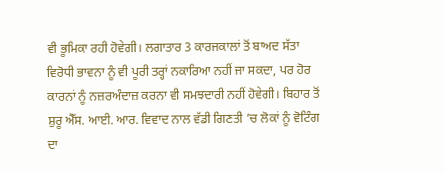ਵੀ ਭੂਮਿਕਾ ਰਹੀ ਹੋਵੇਗੀ। ਲਗਾਤਾਰ 3 ਕਾਰਜਕਾਲਾਂ ਤੋਂ ਬਾਅਦ ਸੱਤਾ ਵਿਰੋਧੀ ਭਾਵਨਾ ਨੂੰ ਵੀ ਪੂਰੀ ਤਰ੍ਹਾਂ ਨਕਾਰਿਆ ਨਹੀਂ ਜਾ ਸਕਦਾ, ਪਰ ਹੋਰ ਕਾਰਨਾਂ ਨੂੰ ਨਜ਼ਰਅੰਦਾਜ਼ ਕਰਨਾ ਵੀ ਸਮਝਦਾਰੀ ਨਹੀਂ ਹੋਵੇਗੀ। ਬਿਹਾਰ ਤੋਂ ਸ਼ੁਰੂ ਐੱਸ. ਆਈ. ਆਰ. ਵਿਵਾਦ ਨਾਲ ਵੱਡੀ ਗਿਣਤੀ ’ਚ ਲੋਕਾਂ ਨੂੰ ਵੋਟਿੰਗ ਦਾ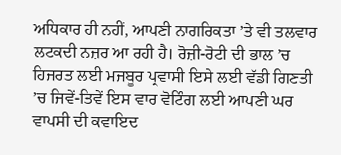ਅਧਿਕਾਰ ਹੀ ਨਹੀਂ, ਆਪਣੀ ਨਾਗਰਿਕਤਾ ’ਤੇ ਵੀ ਤਲਵਾਰ ਲਟਕਦੀ ਨਜ਼ਰ ਆ ਰਹੀ ਹੈ। ਰੋਜ਼ੀ-ਰੋਟੀ ਦੀ ਭਾਲ ’ਚ ਹਿਜਰਤ ਲਈ ਮਜਬੂਰ ਪ੍ਰਵਾਸੀ ਇਸੇ ਲਈ ਵੱਡੀ ਗਿਣਤੀ ’ਚ ਜਿਵੇਂ-ਤਿਵੇਂ ਇਸ ਵਾਰ ਵੋਟਿੰਗ ਲਈ ਆਪਣੀ ਘਰ ਵਾਪਸੀ ਦੀ ਕਵਾਇਦ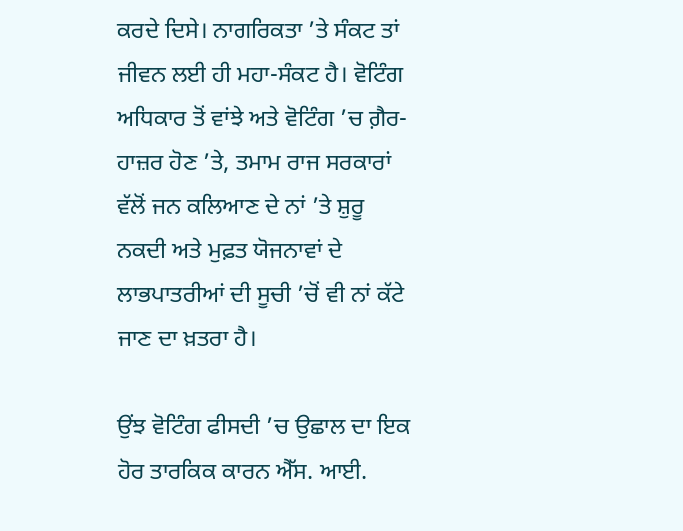ਕਰਦੇ ਦਿਸੇ। ਨਾਗਰਿਕਤਾ ’ਤੇ ਸੰਕਟ ਤਾਂ ਜੀਵਨ ਲਈ ਹੀ ਮਹਾ-ਸੰਕਟ ਹੈ। ਵੋਟਿੰਗ ਅਧਿਕਾਰ ਤੋਂ ਵਾਂਝੇ ਅਤੇ ਵੋਟਿੰਗ ’ਚ ਗ਼ੈਰ-ਹਾਜ਼ਰ ਹੋਣ ’ਤੇ, ਤਮਾਮ ਰਾਜ ਸਰਕਾਰਾਂ ਵੱਲੋਂ ਜਨ ਕਲਿਆਣ ਦੇ ਨਾਂ ’ਤੇ ਸ਼ੁਰੂ ਨਕਦੀ ਅਤੇ ਮੁਫ਼ਤ ਯੋਜਨਾਵਾਂ ਦੇ ਲਾਭਪਾਤਰੀਆਂ ਦੀ ਸੂਚੀ ’ਚੋਂ ਵੀ ਨਾਂ ਕੱਟੇ ਜਾਣ ਦਾ ਖ਼ਤਰਾ ਹੈ।

ਉਂਝ ਵੋਟਿੰਗ ਫੀਸਦੀ ’ਚ ਉਛਾਲ ਦਾ ਇਕ ਹੋਰ ਤਾਰਕਿਕ ਕਾਰਨ ਐੱਸ. ਆਈ.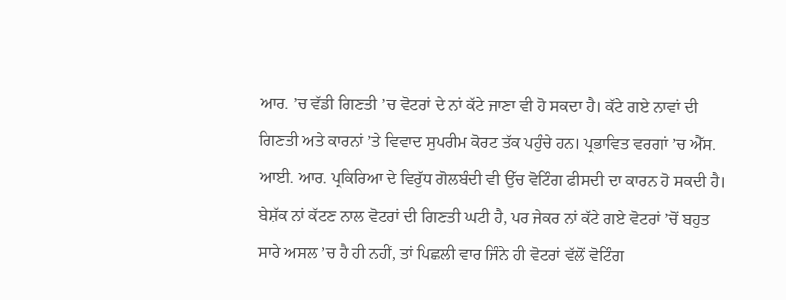ਆਰ. ’ਚ ਵੱਡੀ ਗਿਣਤੀ ’ਚ ਵੋਟਰਾਂ ਦੇ ਨਾਂ ਕੱਟੇ ਜਾਣਾ ਵੀ ਹੋ ਸਕਦਾ ਹੈ। ਕੱਟੇ ਗਏ ਨਾਵਾਂ ਦੀ ਗਿਣਤੀ ਅਤੇ ਕਾਰਨਾਂ ’ਤੇ ਵਿਵਾਦ ਸੁਪਰੀਮ ਕੋਰਟ ਤੱਕ ਪਹੁੰਚੇ ਹਨ। ਪ੍ਰਭਾਵਿਤ ਵਰਗਾਂ ’ਚ ਐੱਸ. ਆਈ. ਆਰ. ਪ੍ਰਕਿਰਿਆ ਦੇ ਵਿਰੁੱਧ ਗੋਲਬੰਦੀ ਵੀ ਉੱਚ ਵੋਟਿੰਗ ਫੀਸਦੀ ਦਾ ਕਾਰਨ ਹੋ ਸਕਦੀ ਹੈ। ਬੇਸ਼ੱਕ ਨਾਂ ਕੱਟਣ ਨਾਲ ਵੋਟਰਾਂ ਦੀ ਗਿਣਤੀ ਘਟੀ ਹੈ, ਪਰ ਜੇਕਰ ਨਾਂ ਕੱਟੇ ਗਏ ਵੋਟਰਾਂ ’ਚੋਂ ਬਹੁਤ ਸਾਰੇ ਅਸਲ ’ਚ ਹੈ ਹੀ ਨਹੀਂ, ਤਾਂ ਪਿਛਲੀ ਵਾਰ ਜਿੰਨੇ ਹੀ ਵੋਟਰਾਂ ਵੱਲੋਂ ਵੋਟਿੰਗ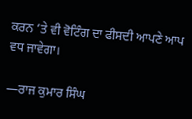ਕਰਨ ’ਤੇ ਵੀ ਵੋਟਿੰਗ ਦਾ ਫੀਸਦੀ ਆਪਣੇ ਆਪ ਵਧ ਜਾਵੇਗਾ।

—ਰਾਜ ਕੁਮਾਰ ਸਿੰਘ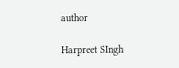author

Harpreet SIngh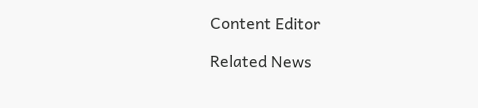Content Editor

Related News